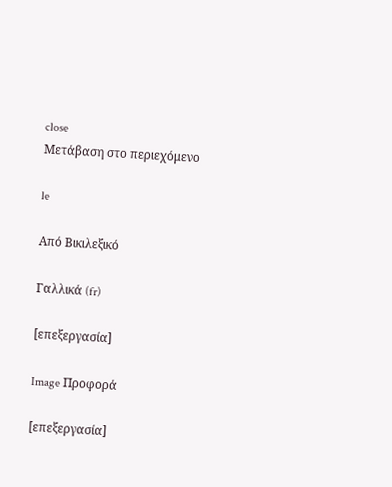close
Μετάβαση στο περιεχόμενο

le

Από Βικιλεξικό

Γαλλικά (fr)

[επεξεργασία]

Image Προφορά

[επεξεργασία]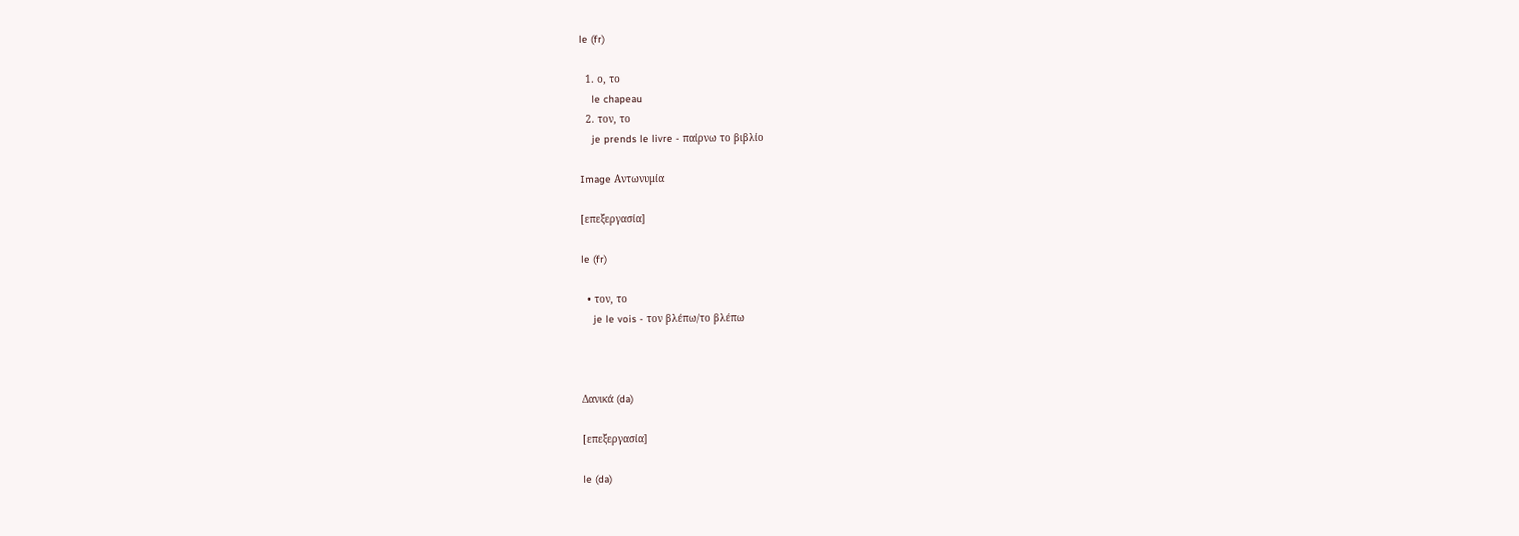le (fr)

  1. ο, το
    le chapeau
  2. τον, το
    je prends le livre - παίρνω το βιβλίο

Image Αντωνυμία

[επεξεργασία]

le (fr)

  • τον, το
    je le vois - τον βλέπω/το βλέπω



Δανικά (da)

[επεξεργασία]

le (da)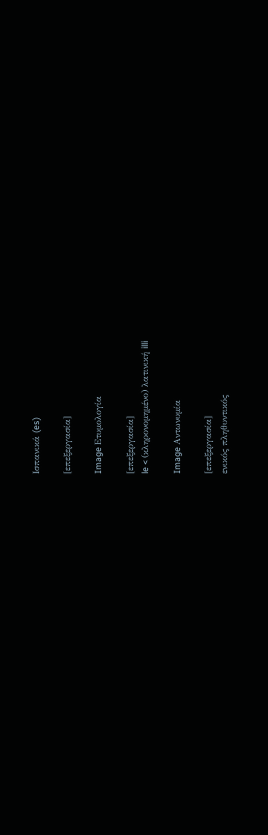Ισπανικά (es)

[επεξεργασία]

Image Ετυμολογία

[επεξεργασία]
le < (κληρονομημένο) λατινική illi

Image Αντωνυμία

[επεξεργασία]
ενικός πληθυντικός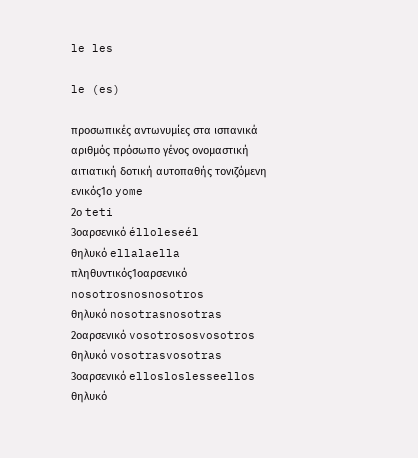le les

le (es)

προσωπικές αντωνυμίες στα ισπανικά
αριθμός πρόσωπο γένος ονομαστική αιτιατική δοτική αυτοπαθής τονιζόμενη
ενικός1ο yome
2ο teti
3οαρσενικό élloleseél
θηλυκό ellalaella
πληθυντικός1οαρσενικό nosotrosnosnosotros
θηλυκό nosotrasnosotras
2οαρσενικό vosotrososvosotros
θηλυκό vosotrasvosotras
3οαρσενικό ellosloslesseellos
θηλυκό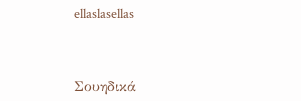ellaslasellas



Σουηδικά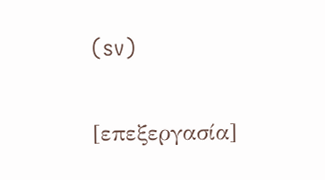(sv)

[επεξεργασία]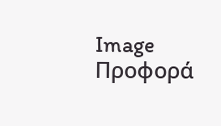Image Προφορά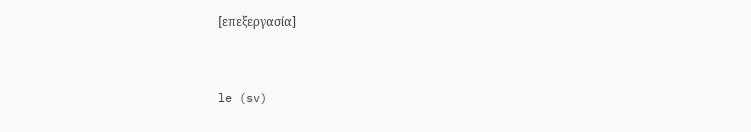[επεξεργασία]


le (sv)